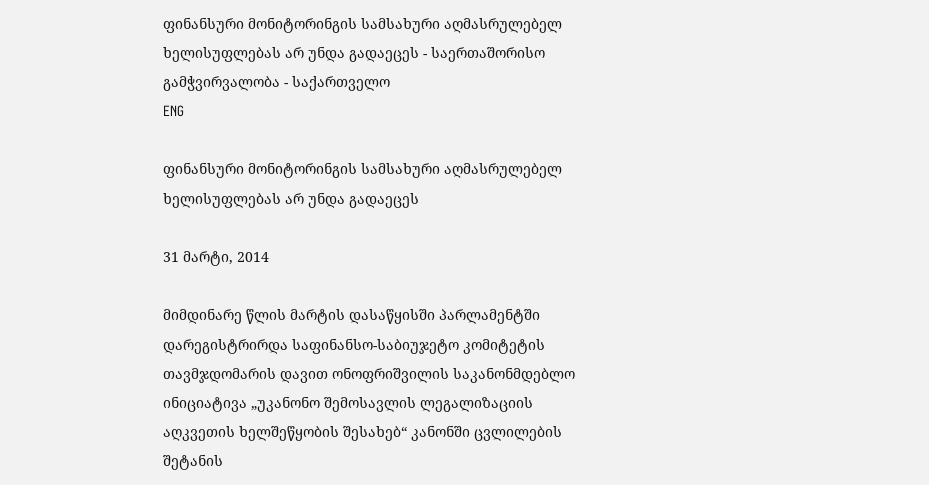ფინანსური მონიტორინგის სამსახური აღმასრულებელ ხელისუფლებას არ უნდა გადაეცეს - საერთაშორისო გამჭვირვალობა - საქართველო
ENG

ფინანსური მონიტორინგის სამსახური აღმასრულებელ ხელისუფლებას არ უნდა გადაეცეს

31 მარტი, 2014

მიმდინარე წლის მარტის დასაწყისში პარლამენტში დარეგისტრირდა საფინანსო-საბიუჯეტო კომიტეტის თავმჯდომარის დავით ონოფრიშვილის საკანონმდებლო ინიციატივა „უკანონო შემოსავლის ლეგალიზაციის აღკვეთის ხელშეწყობის შესახებ“ კანონში ცვლილების შეტანის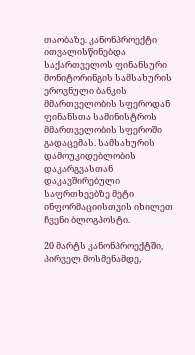თაობაზე. კანონპროექტი ითვალისწინებდა საქართველოს ფინანსური მონიტორინგის სამსახურის ეროვნული ბანკის მმართველობის სფეროდან ფინანსთა სამინისტროს მმართველობის სფეროში გადაცემას. სამსახურის დამოუკიდებლობის დაკარგვასთან დაკავშირებული საფრთხეებზე მეტი ინფორმაციისთვის იხილეთ ჩვენი ბლოგპოსტი.

20 მარტს კანონპროექტში, პირველ მოსმენამდე,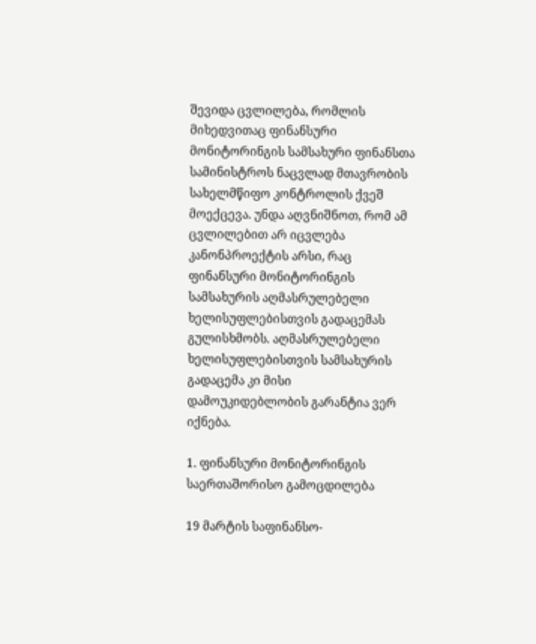შევიდა ცვლილება, რომლის მიხედვითაც ფინანსური მონიტორინგის სამსახური ფინანსთა სამინისტროს ნაცვლად მთავრობის სახელმწიფო კონტროლის ქვეშ მოექცევა. უნდა აღვნიშნოთ, რომ ამ ცვლილებით არ იცვლება კანონპროექტის არსი, რაც ფინანსური მონიტორინგის სამსახურის აღმასრულებელი ხელისუფლებისთვის გადაცემას გულისხმობს. აღმასრულებელი ხელისუფლებისთვის სამსახურის გადაცემა კი მისი დამოუკიდებლობის გარანტია ვერ იქნება.

1. ფინანსური მონიტორინგის საერთაშორისო გამოცდილება

19 მარტის საფინანსო-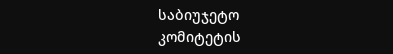საბიუჯეტო კომიტეტის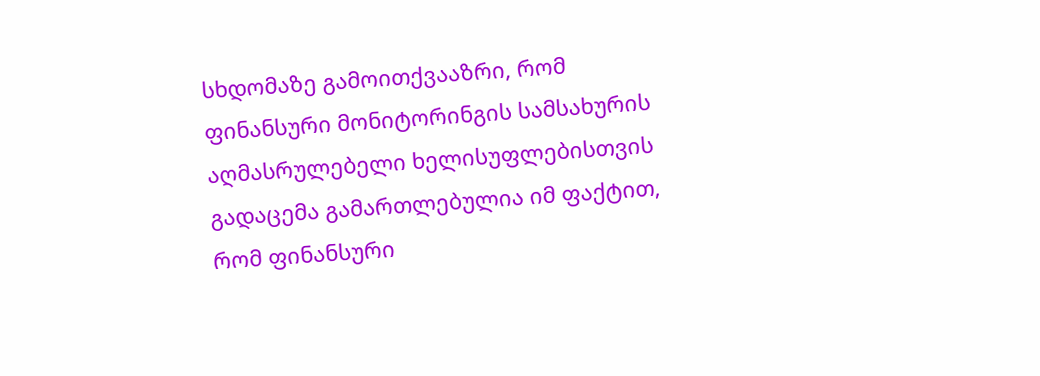სხდომაზე გამოითქვააზრი, რომ ფინანსური მონიტორინგის სამსახურის აღმასრულებელი ხელისუფლებისთვის გადაცემა გამართლებულია იმ ფაქტით, რომ ფინანსური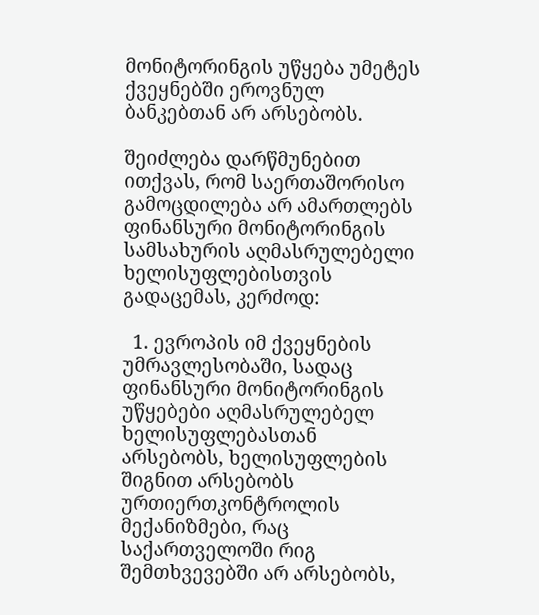მონიტორინგის უწყება უმეტეს ქვეყნებში ეროვნულ ბანკებთან არ არსებობს.

შეიძლება დარწმუნებით ითქვას, რომ საერთაშორისო გამოცდილება არ ამართლებს ფინანსური მონიტორინგის სამსახურის აღმასრულებელი ხელისუფლებისთვის გადაცემას, კერძოდ:

  1. ევროპის იმ ქვეყნების უმრავლესობაში, სადაც ფინანსური მონიტორინგის უწყებები აღმასრულებელ ხელისუფლებასთან არსებობს, ხელისუფლების შიგნით არსებობს ურთიერთკონტროლის მექანიზმები, რაც საქართველოში რიგ შემთხვევებში არ არსებობს,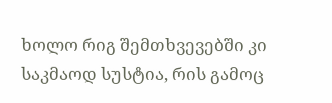ხოლო რიგ შემთხვევებში კი საკმაოდ სუსტია, რის გამოც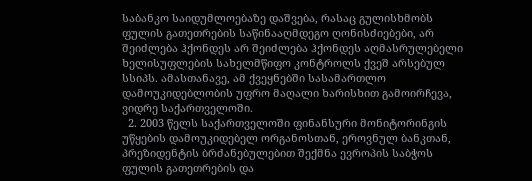საბანკო საიდუმლოებაზე დაშვება, რასაც გულისხმობს ფულის გათეთრების საწინააღმდეგო ღონისძიებები, არ შეიძლება ჰქონდეს არ შეიძლება ჰქონდეს აღმასრულებელი ხელისუფლების სახელმწიფო კონტროლს ქვეშ არსებულ სსიპს. ამასთანავე, ამ ქვეყნებში სასამართლო დამოუკიდებლობის უფრო მაღალი ხარისხით გამოირჩევა, ვიდრე საქართველოში.
  2. 2003 წელს საქართველოში ფინანსური მონიტორინგის უწყების დამოუკიდებელ ორგანოსთან, ეროვნულ ბანკთან, პრეზიდენტის ბრძანებულებით შექმნა ევროპის საბჭოს ფულის გათეთრების და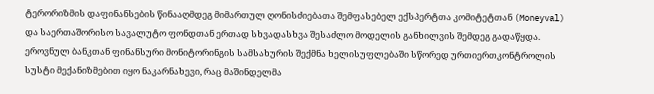ტერორიზმის დაფინანსების წინააღმდეგ მიმართულ ღონისძიებათა შემფასებელ ექსპერტთა კომიტეტთან (Moneyval) და საერთაშორისო სავალუტო ფონდთან ერთად სხვადასხვა შესაძლო მოდელის განხილვის შემდეგ გადაწყდა. ეროვნულ ბანკთან ფინანსური მონიტორინგის სამსახურის შექმნა ხელისუფლებაში სწორედ ურთიერთკონტროლის სუსტი მექანიზმებით იყო ნაკარნახევი, რაც მაშინდელმა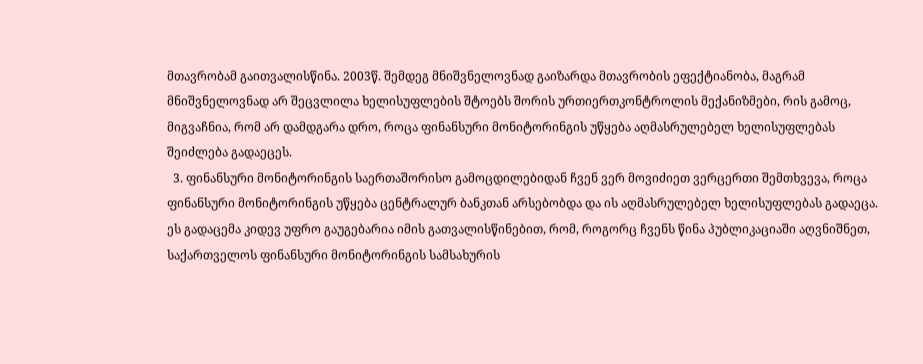მთავრობამ გაითვალისწინა. 2003წ. შემდეგ მნიშვნელოვნად გაიზარდა მთავრობის ეფექტიანობა, მაგრამ მნიშვნელოვნად არ შეცვლილა ხელისუფლების შტოებს შორის ურთიერთკონტროლის მექანიზმები, რის გამოც, მიგვაჩნია, რომ არ დამდგარა დრო, როცა ფინანსური მონიტორინგის უწყება აღმასრულებელ ხელისუფლებას შეიძლება გადაეცეს.
  3. ფინანსური მონიტორინგის საერთაშორისო გამოცდილებიდან ჩვენ ვერ მოვიძიეთ ვერცერთი შემთხვევა, როცა ფინანსური მონიტორინგის უწყება ცენტრალურ ბანკთან არსებობდა და ის აღმასრულებელ ხელისუფლებას გადაეცა. ეს გადაცემა კიდევ უფრო გაუგებარია იმის გათვალისწინებით, რომ, როგორც ჩვენს წინა პუბლიკაციაში აღვნიშნეთ, საქართველოს ფინანსური მონიტორინგის სამსახურის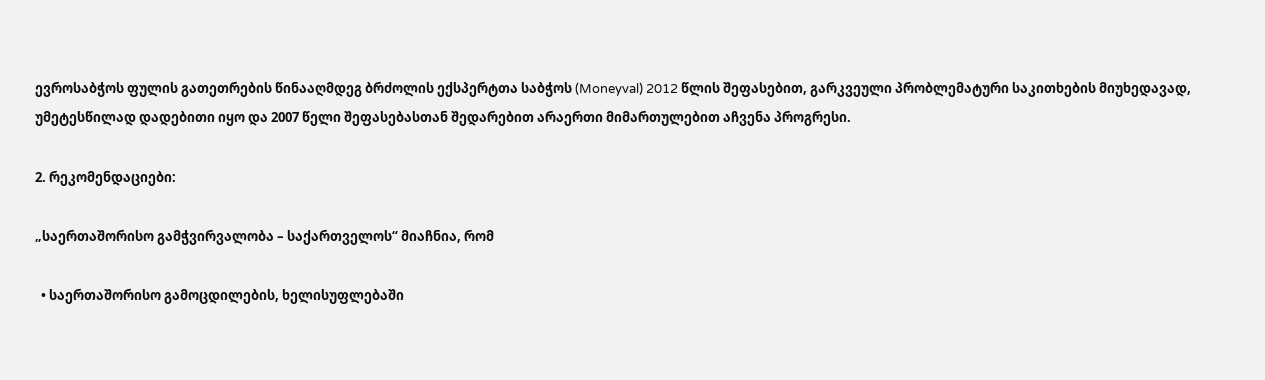ევროსაბჭოს ფულის გათეთრების წინააღმდეგ ბრძოლის ექსპერტთა საბჭოს (Moneyval) 2012 წლის შეფასებით, გარკვეული პრობლემატური საკითხების მიუხედავად, უმეტესწილად დადებითი იყო და 2007 წელი შეფასებასთან შედარებით არაერთი მიმართულებით აჩვენა პროგრესი.

2. რეკომენდაციები:

„საერთაშორისო გამჭვირვალობა – საქართველოს“ მიაჩნია, რომ

  • საერთაშორისო გამოცდილების, ხელისუფლებაში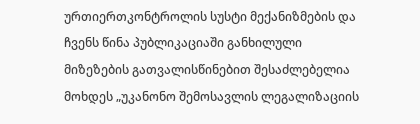ურთიერთკონტროლის სუსტი მექანიზმების და ჩვენს წინა პუბლიკაციაში განხილული მიზეზების გათვალისწინებით შესაძლებელია მოხდეს „უკანონო შემოსავლის ლეგალიზაციის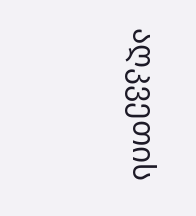აღკვეთის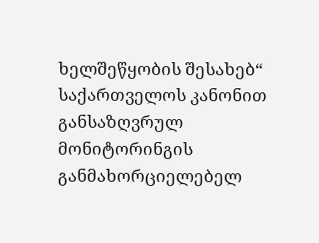ხელშეწყობის შესახებ“ საქართველოს კანონით განსაზღვრულ მონიტორინგის განმახორციელებელ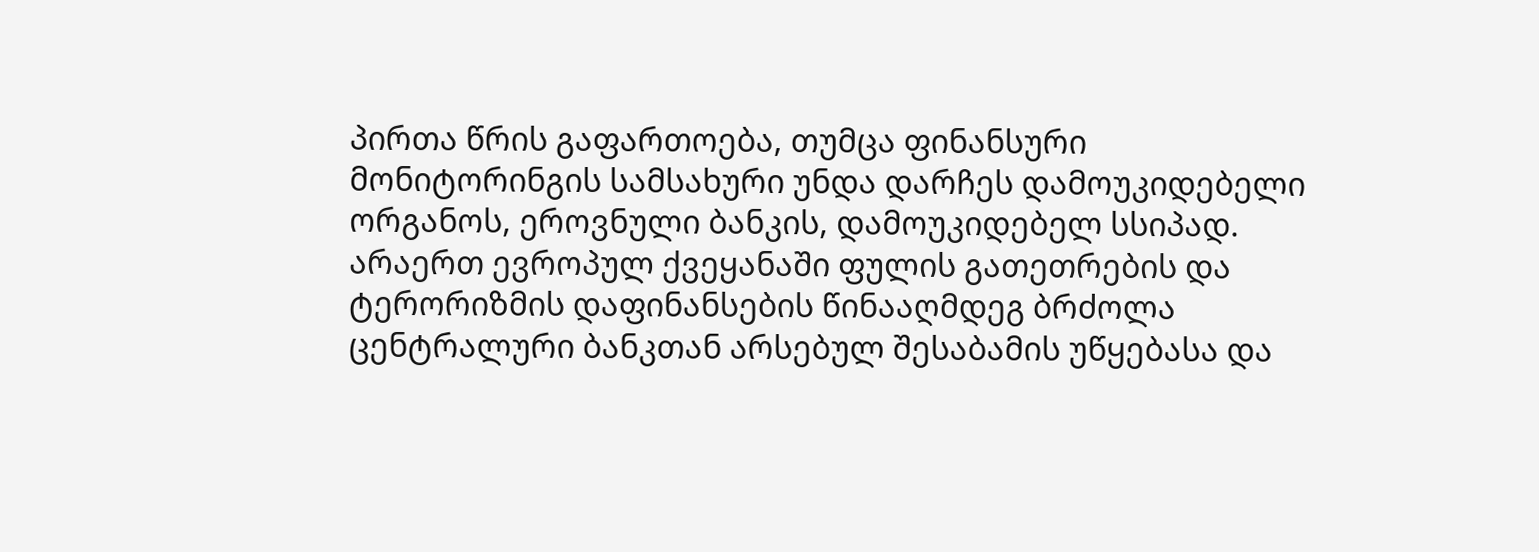პირთა წრის გაფართოება, თუმცა ფინანსური მონიტორინგის სამსახური უნდა დარჩეს დამოუკიდებელი ორგანოს, ეროვნული ბანკის, დამოუკიდებელ სსიპად. არაერთ ევროპულ ქვეყანაში ფულის გათეთრების და ტერორიზმის დაფინანსების წინააღმდეგ ბრძოლა ცენტრალური ბანკთან არსებულ შესაბამის უწყებასა და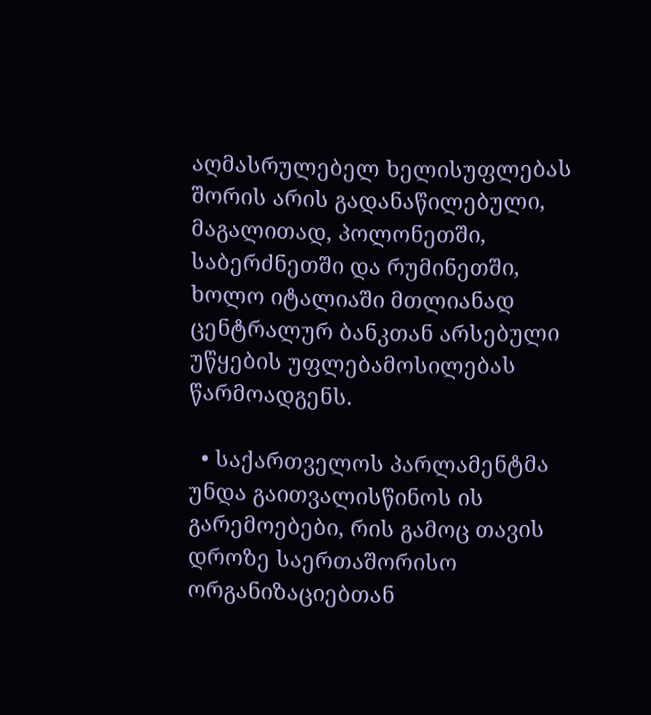აღმასრულებელ ხელისუფლებას შორის არის გადანაწილებული, მაგალითად, პოლონეთში, საბერძნეთში და რუმინეთში, ხოლო იტალიაში მთლიანად ცენტრალურ ბანკთან არსებული უწყების უფლებამოსილებას წარმოადგენს.

  • საქართველოს პარლამენტმა უნდა გაითვალისწინოს ის გარემოებები, რის გამოც თავის დროზე საერთაშორისო ორგანიზაციებთან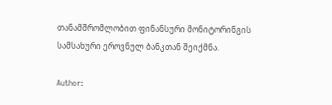თანამშრომლობით ფინანსური მონიტორინგის სამსახური ეროვნულ ბანკთან შეიქმნა.

Author: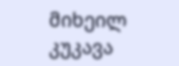მიხეილ კუკავა